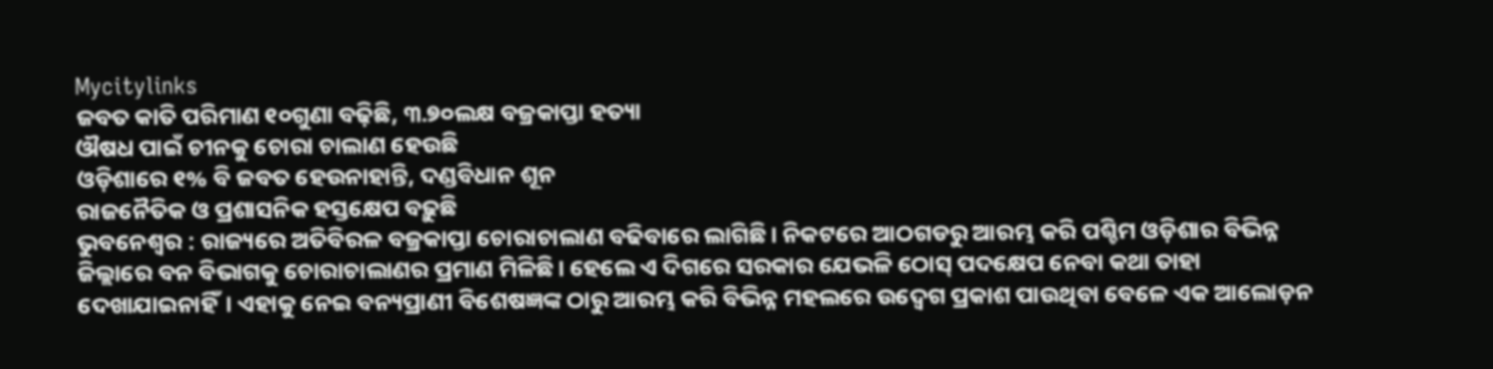Mycitylinks
ଜବତ କାତି ପରିମାଣ ୧୦ଗୁଣା ବଢ଼ିଛି, ୩.୭୦ଲକ୍ଷ ବଜ୍ରକାପ୍ତା ହତ୍ୟା
ଔଷଧ ପାଇଁ ଚୀନକୁ ଚୋରା ଚାଲାଣ ହେଉଛି
ଓଡ଼ିଶାରେ ୧% ବି ଜବତ ହେଉନାହାନ୍ତି, ଦଣ୍ଡବିଧାନ ଶୂନ
ରାଜନୈତିକ ଓ ପ୍ରଶାସନିକ ହସ୍ତକ୍ଷେପ ବଢ଼ୁଛି
ଭୁବନେଶ୍ୱର : ରାଜ୍ୟରେ ଅତିବିରଳ ବଜ୍ରକାପ୍ତା ଚୋରାଚାଲାଣ ବଢିବାରେ ଲାଗିଛି। ନିକଟରେ ଆଠଗଡରୁ ଆରମ୍ଭ କରି ପଶ୍ଚିମ ଓଡ଼ିଶାର ବିଭିନ୍ନ ଜିଲ୍ଲାରେ ବନ ବିଭାଗକୁ ଚୋରାଚାଲାଣର ପ୍ରମାଣ ମିଳିଛି। ହେଲେ ଏ ଦିଗରେ ସରକାର ଯେଭଳି ଠୋସ୍ ପଦକ୍ଷେପ ନେବା କଥା ତାହା ଦେଖାଯାଇନାହିଁ। ଏହାକୁ ନେଇ ବନ୍ୟପ୍ରାଣୀ ବିଶେଷଜ୍ଞଙ୍କ ଠାରୁ ଆରମ୍ଭ କରି ବିଭିନ୍ନ ମହଲରେ ଉଦ୍ବେଗ ପ୍ରକାଶ ପାଉଥିବା ବେଳେ ଏକ ଆଲୋଡ଼ନ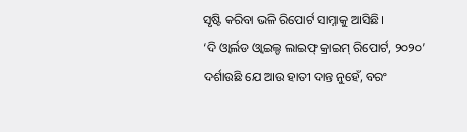ସୃଷ୍ଟି କରିବା ଭଳି ରିପୋର୍ଟ ସାମ୍ନାକୁ ଆସିଛି।
‘ଦି ଓ୍ୱାର୍ଲଡ ଓ୍ୱାଇଲ୍ଡ ଲାଇଫ୍ କ୍ରାଇମ୍ ରିପୋର୍ଟ, ୨୦୨୦’ ଦର୍ଶାଉଛି ଯେ ଆଉ ହାତୀ ଦାନ୍ତ ନୁହେଁ, ବରଂ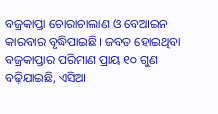ବଜ୍ରକାପ୍ତା ଚୋରାଚାଲାଣ ଓ ବେଆଇନ କାରବାର ବୃଦ୍ଧିପାଇଛି। ଜବତ ହୋଇଥିବା ବଜ୍ରକାପ୍ତାର ପରିମାଣ ପ୍ରାୟ ୧୦ ଗୁଣ ବଢ଼ିଯାଇଛି, ଏସିଆ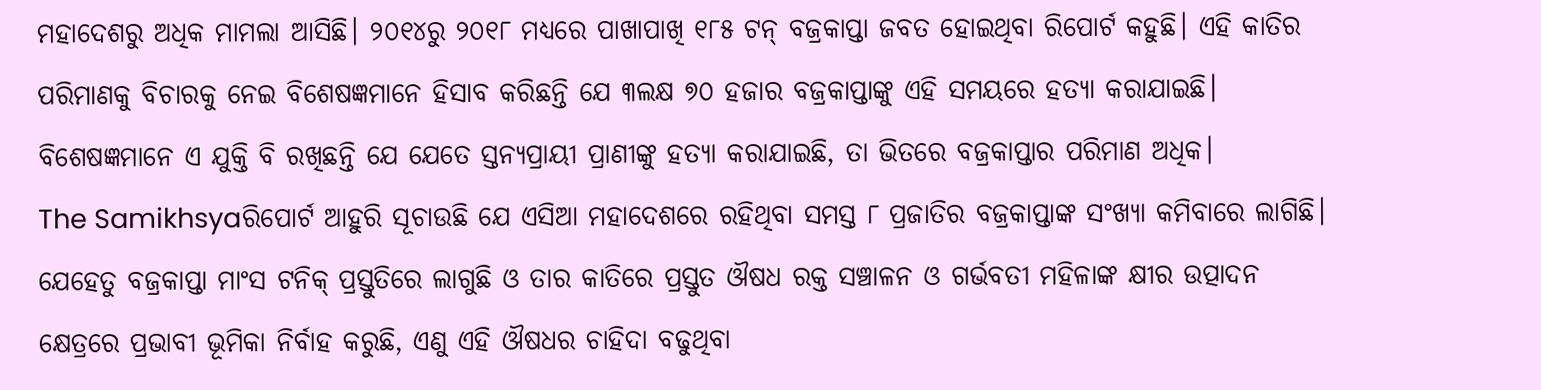ମହାଦେଶରୁ ଅଧିକ ମାମଲା ଆସିଛି। ୨୦୧୪ରୁ ୨୦୧୮ ମଧ୍ୟରେ ପାଖାପାଖି ୧୮୫ ଟନ୍ ବଜ୍ରକାପ୍ତା ଜବତ ହୋଇଥିବା ରିପୋର୍ଟ କହୁଛି। ଏହି କାତିର ପରିମାଣକୁ ବିଚାରକୁ ନେଇ ବିଶେଷଜ୍ଞମାନେ ହିସାବ କରିଛନ୍ତି ଯେ ୩ଲକ୍ଷ ୭୦ ହଜାର ବଜ୍ରକାପ୍ତାଙ୍କୁ ଏହି ସମୟରେ ହତ୍ୟା କରାଯାଇଛି। ବିଶେଷଜ୍ଞମାନେ ଏ ଯୁକ୍ତି ବି ରଖିଛନ୍ତି ଯେ ଯେତେ ସ୍ତନ୍ୟପ୍ରାୟୀ ପ୍ରାଣୀଙ୍କୁ ହତ୍ୟା କରାଯାଇଛି, ତା ଭିତରେ ବଜ୍ରକାପ୍ତାର ପରିମାଣ ଅଧିକ।
The Samikhsyaରିପୋର୍ଟ ଆହୁରି ସୂଚାଉଛି ଯେ ଏସିଆ ମହାଦେଶରେ ରହିଥିବା ସମସ୍ତ ୮ ପ୍ରଜାତିର ବଜ୍ରକାପ୍ତାଙ୍କ ସଂଖ୍ୟା କମିବାରେ ଲାଗିଛି। ଯେହେତୁ ବଜ୍ରକାପ୍ତା ମାଂସ ଟନିକ୍ ପ୍ରସ୍ତୁତିରେ ଲାଗୁଛି ଓ ତାର କାତିରେ ପ୍ରସ୍ତୁତ ଔଷଧ ରକ୍ତ ସଞ୍ଚାଳନ ଓ ଗର୍ଭବତୀ ମହିଳାଙ୍କ କ୍ଷୀର ଉତ୍ପାଦନ କ୍ଷେତ୍ରରେ ପ୍ରଭାବୀ ଭୂମିକା ନିର୍ବାହ କରୁଛି, ଏଣୁ ଏହି ଔଷଧର ଚାହିଦା ବଢୁଥିବା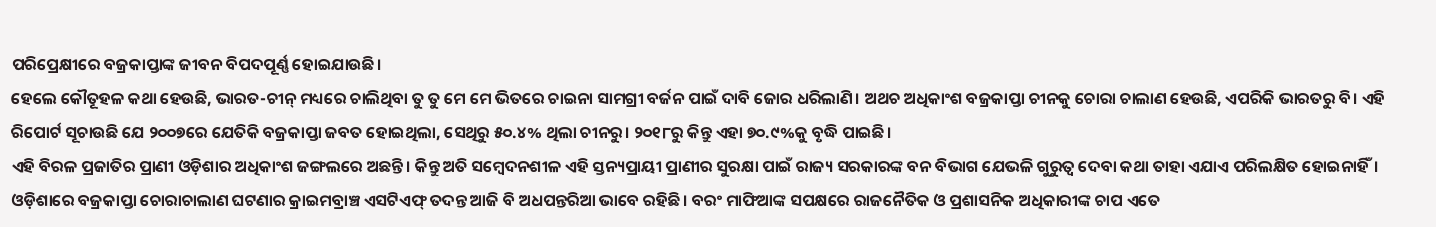ପରିପ୍ରେକ୍ଷୀରେ ବଜ୍ରକାପ୍ତାଙ୍କ ଜୀବନ ବିପଦପୂର୍ଣ୍ଣ ହୋଇଯାଉଛି।
ହେଲେ କୌତୂହଳ କଥା ହେଉଛି, ଭାରତ-ଚୀନ୍ ମଧ୍ୟରେ ଚାଲିଥିବା ତୁ ତୁ ମେ ମେ ଭିତରେ ଚାଇନା ସାମଗ୍ରୀ ବର୍ଜନ ପାଇଁ ଦାବି ଜୋର ଧରିଲାଣି। ଅଥଚ ଅଧିକାଂଶ ବଜ୍ରକାପ୍ତା ଚୀନକୁ ଚୋରା ଚାଲାଣ ହେଉଛି, ଏପରିକି ଭାରତରୁ ବି। ଏହି ରିପୋର୍ଟ ସୂଚାଉଛି ଯେ ୨୦୦୭ରେ ଯେତିକି ବଜ୍ରକାପ୍ତା ଜବତ ହୋଇଥିଲା, ସେଥିରୁ ୫୦.୪% ଥିଲା ଚୀନରୁ। ୨୦୧୮ରୁ କିନ୍ତୁ ଏହା ୭୦.୯%କୁ ବୃଦ୍ଧି ପାଇଛି।
ଏହି ବିରଳ ପ୍ରଜାତିର ପ୍ରାଣୀ ଓଡ଼ିଶାର ଅଧିକାଂଶ ଜଙ୍ଗଲରେ ଅଛନ୍ତି। କିନ୍ତୁ ଅତି ସମ୍ବେଦନଶୀଳ ଏହି ସ୍ତନ୍ୟପ୍ରାୟୀ ପ୍ରାଣୀର ସୁରକ୍ଷା ପାଇଁ ରାଜ୍ୟ ସରକାରଙ୍କ ବନ ବିଭାଗ ଯେଭଳି ଗୁରୁତ୍ବ ଦେବା କଥା ତାହା ଏଯାଏ ପରିଲକ୍ଷିତ ହୋଇନାହିଁ। ଓଡ଼ିଶାରେ ବଜ୍ରକାପ୍ତା ଚୋରାଚାଲାଣ ଘଟଣାର କ୍ରାଇମବ୍ରାଞ୍ଚ ଏସଟିଏଫ୍ ତଦନ୍ତ ଆଜି ବି ଅଧପନ୍ତରିଆ ଭାବେ ରହିଛି। ବରଂ ମାଫିଆଙ୍କ ସପକ୍ଷରେ ରାଜନୈତିକ ଓ ପ୍ରଶାସନିକ ଅଧିକାରୀଙ୍କ ଚାପ ଏତେ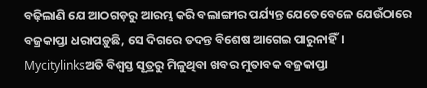ବଢ଼ିଲାଣି ଯେ ଆଠଗଡ଼ରୁ ଆରମ୍ଭ କରି ବଲାଙ୍ଗୀର ପର୍ଯ୍ୟନ୍ତ ଯେତେବେଳେ ଯେଉଁଠାରେ ବଜ୍ରକାପ୍ତା ଧରାପଡ଼ୁଛି, ସେ ଦିଗରେ ତଦନ୍ତ ବିଶେଷ ଆଗେଇ ପାରୁନାହିଁ।
Mycitylinksଅତି ବିଶ୍ବସ୍ତ ସୂତ୍ରରୁ ମିଳୁଥିବା ଖବର ମୁତାବକ ବଜ୍ରକାପ୍ତା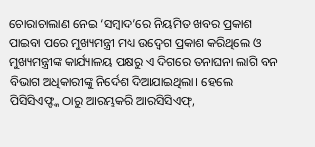ଚୋରାଚାଲାଣ ନେଇ ‘ସମ୍ବାଦ’ରେ ନିୟମିତ ଖବର ପ୍ରକାଶ ପାଇବା ପରେ ମୁଖ୍ୟମନ୍ତ୍ରୀ ମଧ୍ୟ ଉଦ୍ବେଗ ପ୍ରକାଶ କରିଥିଲେ ଓ ମୁଖ୍ୟମନ୍ତ୍ରୀଙ୍କ କାର୍ଯ୍ୟାଳୟ ପକ୍ଷରୁ ଏ ଦିଗରେ ତନାଘନା ଲାଗି ବନ ବିଭାଗ ଅଧିକାରୀଙ୍କୁ ନିର୍ଦେଶ ଦିଆଯାଇଥିଲା। ହେଲେ ପିସିସିଏଫ୍ଙ୍କ ଠାରୁ ଆରମ୍ଭକରି ଆରସିସିଏଫ୍,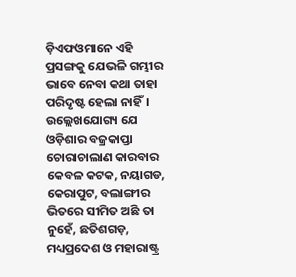ଡ଼ିଏଫଓମାନେ ଏହି ପ୍ରସଙ୍ଗକୁ ଯେଭଳି ଗମ୍ଭୀର ଭାବେ ନେବା କଥା ତାହା ପରିଦୃଷ୍ଟ ହେଲା ନାହିଁ।
ଉଲ୍ଲେଖଯୋଗ୍ୟ ଯେ ଓଡ଼ିଶାର ବଜ୍ରକାପ୍ତା ଚୋରାଚାଲାଣ କାରବାର କେବଳ କଟକ, ନୟାଗଡ, କେରାପୁଟ, ବଲାଙ୍ଗୀର ଭିତରେ ସୀମିତ ଅଛି ତା ନୁହେଁ, ଛତିଶଗଡ଼, ମଧ୍ୟପ୍ରଦେଶ ଓ ମହାରାଷ୍ଟ୍ର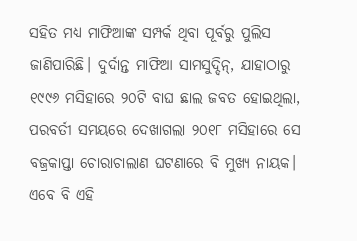ସହିତ ମଧ୍ୟ ମାଫିଆଙ୍କ ସମ୍ପର୍କ ଥିବା ପୂର୍ବରୁ ପୁଲିସ ଜାଣିପାରିଛି। ଦୁର୍ଦାନ୍ତ ମାଫିଆ ସାମସୁଦ୍ଦିନ୍, ଯାହାଠାରୁ ୧୯୯୬ ମସିହାରେ ୨୦ଟି ବାଘ ଛାଲ ଜବତ ହୋଇଥିଲା, ପରବର୍ତୀ ସମୟରେ ଦେଖାଗଲା ୨୦୧୮ ମସିହାରେ ସେ ବଜ୍ରକାପ୍ତା ଚୋରାଚାଲାଣ ଘଟଣାରେ ବି ମୁଖ୍ୟ ନାୟକ। ଏବେ ବି ଏହି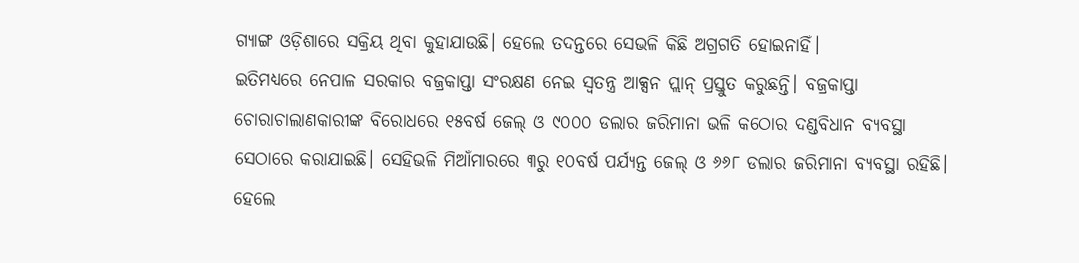ଗ୍ୟାଙ୍ଗ ଓଡ଼ିଶାରେ ସକ୍ରିୟ ଥିବା କୁହାଯାଉଛି। ହେଲେ ତଦନ୍ତରେ ସେଭଳି କିଛି ଅଗ୍ରଗତି ହୋଇନାହିଁ।
ଇତିମଧ୍ୟରେ ନେପାଳ ସରକାର ବଜ୍ରକାପ୍ତା ସଂରକ୍ଷଣ ନେଇ ସ୍ବତନ୍ତ୍ର ଆକ୍ସନ ପ୍ଲାନ୍ ପ୍ରସ୍ତୁତ କରୁଛନ୍ତି। ବଜ୍ରକାପ୍ତା ଚୋରାଚାଲାଣକାରୀଙ୍କ ବିରୋଧରେ ୧୫ବର୍ଷ ଜେଲ୍ ଓ ୯୦୦୦ ଡଲାର ଜରିମାନା ଭଳି କଠୋର ଦଣ୍ଡବିଧାନ ବ୍ୟବସ୍ଥା ସେଠାରେ କରାଯାଇଛି। ସେହିଭଳି ମିଆଁମାରରେ ୩ରୁ ୧୦ବର୍ଷ ପର୍ଯ୍ୟନ୍ତ ଜେଲ୍ ଓ ୬୬୮ ଡଲାର ଜରିମାନା ବ୍ୟବସ୍ଥା ରହିଛି। ହେଲେ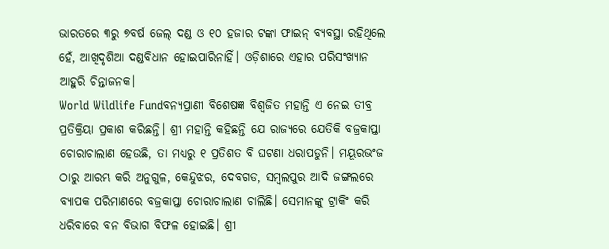ଭାରତରେ ୩ରୁ ୭ବର୍ଷ ଜେଲ୍ ଦଣ୍ଡ ଓ ୧୦ ହଜାର ଟଙ୍କା ଫାଇନ୍ ବ୍ୟବସ୍ଥା ରହିଥିଲେ ହେଁ, ଆଖିଦୃଶିଆ ଦଣ୍ଡବିଧାନ ହୋଇପାରିନାହିଁ। ଓଡ଼ିଶାରେ ଏହାର ପରିସଂଖ୍ୟାନ ଆହୁରି ଚିନ୍ତାଜନକ।
World Wildlife Fundବନ୍ୟପ୍ରାଣୀ ବିଶେଷଜ୍ଞ ବିଶ୍ବଜିତ ମହାନ୍ତି ଏ ନେଇ ତୀବ୍ର ପ୍ରତିକ୍ରିୟା ପ୍ରକାଶ କରିଛନ୍ତି। ଶ୍ରୀ ମହାନ୍ତି କହିଛନ୍ତି ଯେ ରାଜ୍ୟରେ ଯେତିକି ବଜ୍ରକାପ୍ତା ଚୋରାଚାଲାଣ ହେଉଛି, ତା ମଧ୍ୟରୁ ୧ ପ୍ରତିଶତ ବି ଘଟଣା ଧରାପଡୁନି। ମୟୂରଭଂଜ ଠାରୁ ଆରମ୍ଭ କରି ଅନୁଗୁଳ, କେନ୍ଦୁଝର, ଦେବଗଡ, ସମ୍ବଲପୁର ଆଦି ଜଙ୍ଗଲରେ ବ୍ୟାପକ ପରିମାଣରେ ବଜ୍ରକାପ୍ତା ଚୋରାଚାଲାଣ ଚାଲିଛି। ସେମାନଙ୍କୁ ଟ୍ରାକିଂ କରି ଧରିବାରେ ବନ ବିଭାଗ ବିଫଳ ହୋଇଛି। ଶ୍ରୀ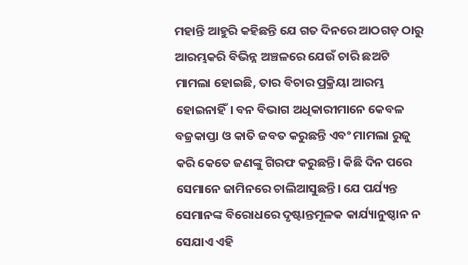ମହାନ୍ତି ଆହୁରି କହିଛନ୍ତି ଯେ ଗତ ଦିନରେ ଆଠଗଡ଼ ଠାରୁ ଆରମ୍ଭକରି ବିଭିନ୍ନ ଅଞ୍ଚଳରେ ଯେଉଁ ଚାରି ଛଅଟି ମାମଲା ହୋଇଛି, ତାର ବିଚାର ପ୍ରକ୍ରିୟା ଆରମ୍ଭ ହୋଇନାହିଁ। ବନ ବିଭାଗ ଅଧିକାରୀମାନେ କେବଳ ବଜ୍ରକାପ୍ତା ଓ କାତି ଜବତ କରୁଛନ୍ତି ଏବଂ ମାମଲା ରୁଜୁ କରି କେତେ ଜଣଙ୍କୁ ଗିରଫ କରୁଛନ୍ତି। କିଛି ଦିନ ପରେ ସେମାନେ ଜାମିନରେ ଚାଲିଆସୁଛନ୍ତି। ଯେ ପର୍ଯ୍ୟନ୍ତ ସେମାନଙ୍କ ବିରୋଧରେ ଦୃଷ୍ଟାନ୍ତମୂଳକ କାର୍ଯ୍ୟାନୁଷ୍ଠାନ ନ ସେଯାଏ ଏହି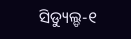ସିଡ୍ୟୁଲ୍ଡ-୧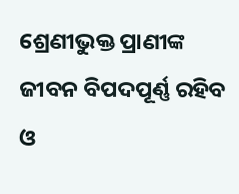ଶ୍ରେଣୀଭୁକ୍ତ ପ୍ରାଣୀଙ୍କ ଜୀବନ ବିପଦପୂର୍ଣ୍ଣ ରହିବ ଓ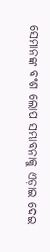ସେମାନଙ୍କ ବଂଶ ଲୋପ ସମ୍ଭାବନାକୁ ଏଡ଼ାଇ ଦେଇ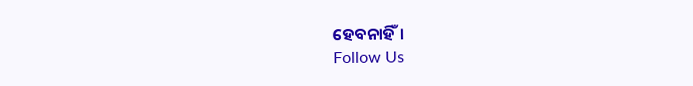ହେବନାହିଁ।
Follow Us